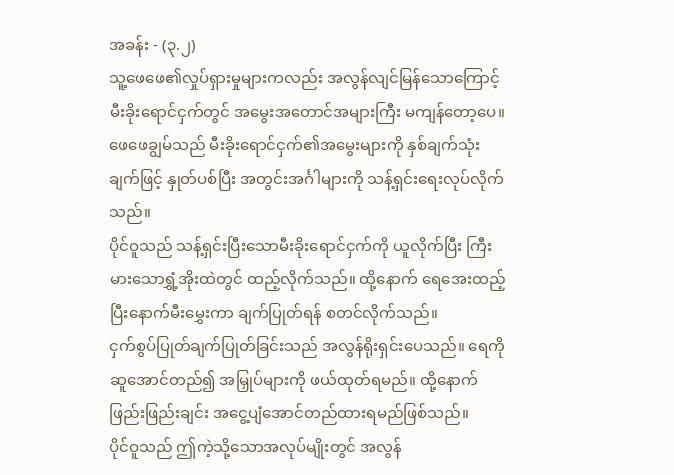အခန်း - (၃.၂)
သူ့ဖေဖေ၏လှုပ်ရှားမှုများကလည်း အလွန်လျင်မြန်သောကြောင့် မီးခိုးရောင်ငှက်တွင် အမွေးအတောင်အများကြီး မကျန်တော့ပေ။ ဖေဖေချွမ်သည် မီးခိုးရောင်ငှက်၏အမွေးများကို နှစ်ချက်သုံးချက်ဖြင့် နှုတ်ပစ်ပြီး အတွင်းအင်္ဂါများကို သန့်ရှင်းရေးလုပ်လိုက်သည်။
ပိုင်ဝူသည် သန့်ရှင်းပြီးသောမီးခိုးရောင်ငှက်ကို ယူလိုက်ပြီး ကြီးမားသောရွှံ့အိုးထဲတွင် ထည့်လိုက်သည်။ ထို့နောက် ရေအေးထည့်ပြီးနောက်မီးမွှေးကာ ချက်ပြုတ်ရန် စတင်လိုက်သည်။
ငှက်စွပ်ပြုတ်ချက်ပြုတ်ခြင်းသည် အလွန်ရိုးရှင်းပေသည်။ ရေကို ဆူအောင်တည်၍ အမြှုပ်များကို ဖယ်ထုတ်ရမည်။ ထို့နောက် ဖြည်းဖြည်းချင်း အငွေ့ပျံအောင်တည်ထားရမည်ဖြစ်သည်။
ပိုင်ဝူသည် ဤကဲ့သို့သောအလုပ်မျိုးတွင် အလွန်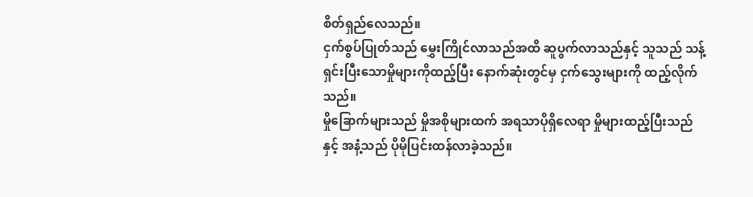စိတ်ရှည်လေသည်။
ငှက်စွပ်ပြုတ်သည် မွှေးကြိုင်လာသည်အထိ ဆူပွက်လာသည်နှင့် သူသည် သန့်ရှင်းပြီးသောမှိုများကိုထည့်ပြီး နောက်ဆုံးတွင်မှ ငှက်သွေးများကို ထည့်လိုက်သည်။
မှိုခြောက်များသည် မှိုအစိုများထက် အရသာပိုရှိလေရာ မှိုများထည့်ပြီးသည်နှင့် အနံ့သည် ပိုမိုပြင်းထန်လာခဲ့သည်။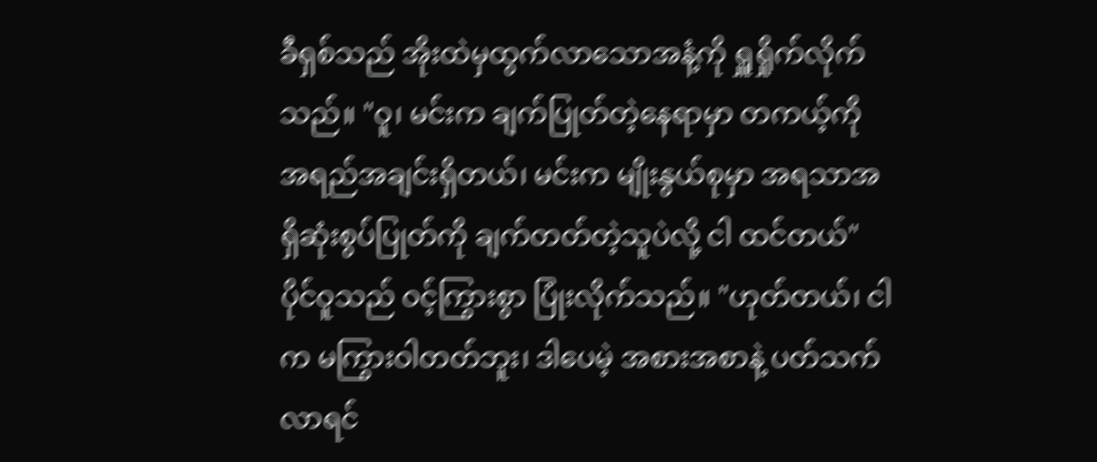ခီရှစ်သည် အိုးထဲမှထွက်လာသောအနံ့ကို ရှူရှိုက်လိုက်သည်။ "ဝူ၊ မင်းက ချက်ပြုတ်တဲ့နေရာမှာ တကယ့်ကို အရည်အချင်းရှိတယ်၊ မင်းက မျိုးနွယ်စုမှာ အရသာအရှိဆုံးစွပ်ပြုတ်ကို ချက်တတ်တဲ့သူပဲလို့ ငါ ထင်တယ်"
ပိုင်ဝူသည် ဝင့်ကြွားစွာ ပြုံးလိုက်သည်။ "ဟုတ်တယ်၊ ငါက မကြွားဝါတတ်ဘူး၊ ဒါပေမဲ့ အစားအစာနဲ့ ပတ်သက်လာရင်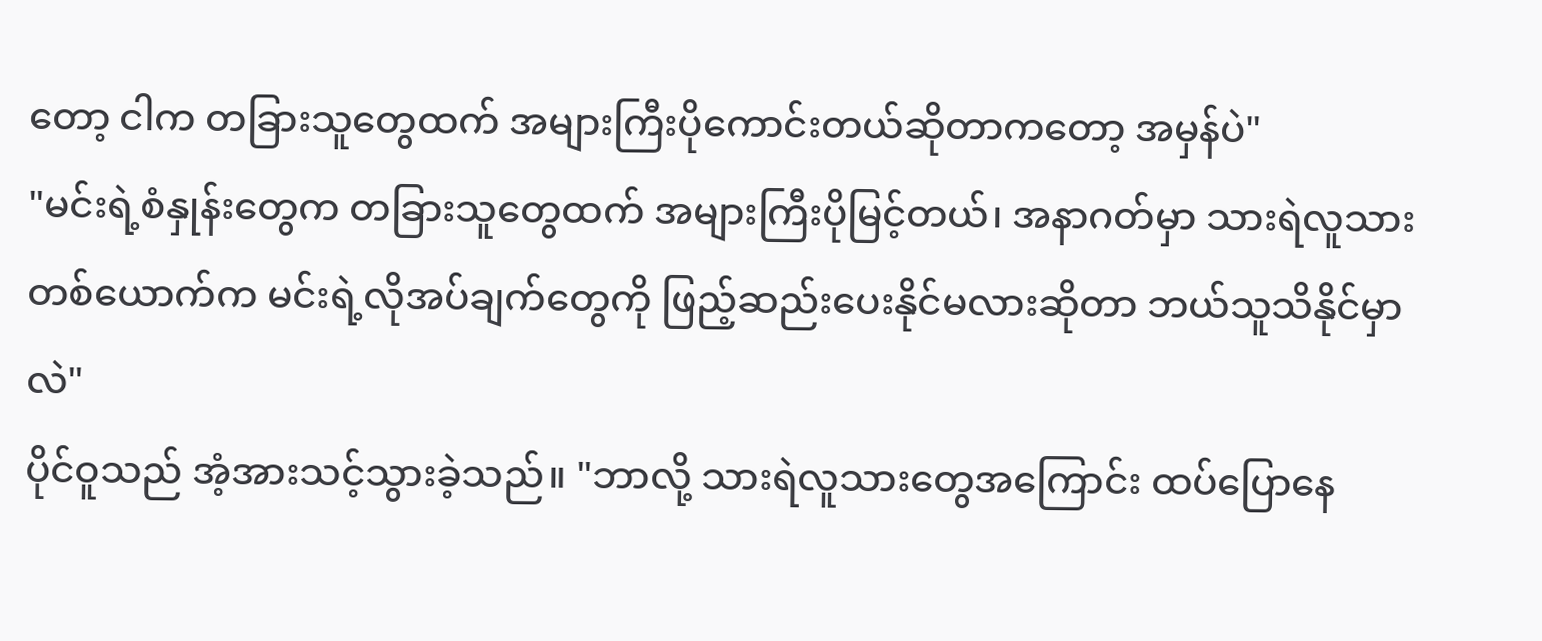တော့ ငါက တခြားသူတွေထက် အများကြီးပိုကောင်းတယ်ဆိုတာကတော့ အမှန်ပဲ"
"မင်းရဲ့စံနှုန်းတွေက တခြားသူတွေထက် အများကြီးပိုမြင့်တယ်၊ အနာဂတ်မှာ သားရဲလူသားတစ်ယောက်က မင်းရဲ့လိုအပ်ချက်တွေကို ဖြည့်ဆည်းပေးနိုင်မလားဆိုတာ ဘယ်သူသိနိုင်မှာလဲ"
ပိုင်ဝူသည် အံ့အားသင့်သွားခဲ့သည်။ "ဘာလို့ သားရဲလူသားတွေအကြောင်း ထပ်ပြောနေ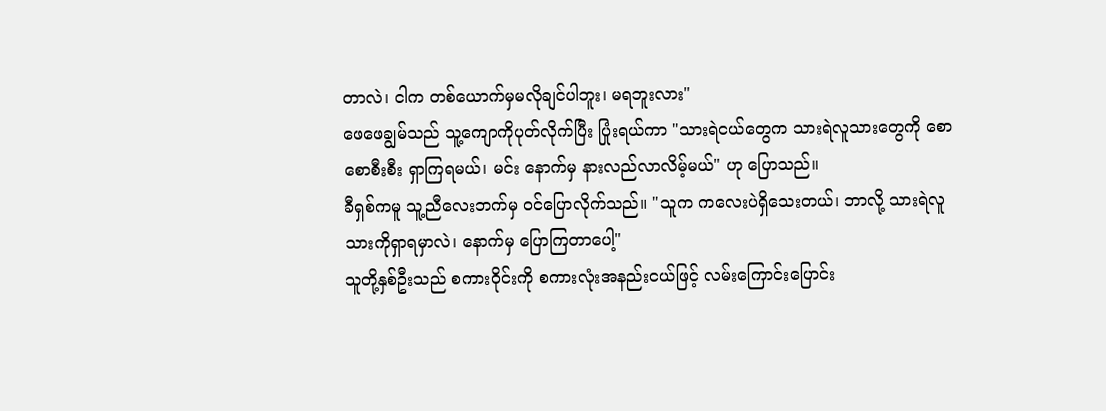တာလဲ၊ ငါက တစ်ယောက်မှမလိုချင်ပါဘူး၊ မရဘူးလား"
ဖေဖေချွမ်သည် သူ့ကျောကိုပုတ်လိုက်ပြီး ပြုံးရယ်ကာ "သားရဲငယ်တွေက သားရဲလူသားတွေကို စောစောစီးစီး ရှာကြရမယ်၊ မင်း နောက်မှ နားလည်လာလိမ့်မယ်" ဟု ပြောသည်။
ခီရှစ်ကမူ သူ့ညီလေးဘက်မှ ဝင်ပြောလိုက်သည်။ "သူက ကလေးပဲရှိသေးတယ်၊ ဘာလို့ သားရဲလူသားကိုရှာရမှာလဲ၊ နောက်မှ ပြောကြတာပေါ့"
သူတို့နှစ်ဦးသည် စကားဝိုင်းကို စကားလုံးအနည်းငယ်ဖြင့် လမ်းကြောင်းပြောင်း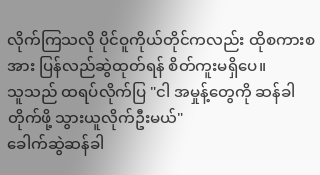လိုက်ကြသလို ပိုင်ဝူကိုယ်တိုင်ကလည်း ထိုစကားစအား ပြန်လည်ဆွဲထုတ်ရန် စိတ်ကူးမရှိပေ။
သူသည် ထရပ်လိုက်ပြ "ငါ အမှုန့်တွေကို ဆန်ခါတိုက်ဖို့ သွားယူလိုက်ဦးမယ်"
ခေါက်ဆွဲဆန်ခါ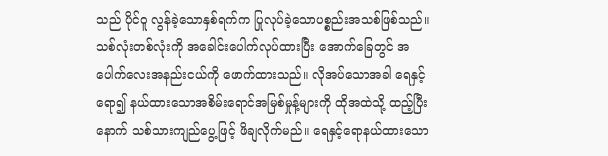သည် ပိုင်ဝူ လွန်ခဲ့သောနှစ်ရက်က ပြုလုပ်ခဲ့သောပစ္စည်းအသစ်ဖြစ်သည်။ သစ်လုံးတစ်လုံးကို အခေါင်းပေါက်လုပ်ထားပြီး အောက်ခြေတွင် အပေါက်လေးအနည်းငယ်ကို ဖောက်ထားသည်။ လိုအပ်သောအခါ ရေနှင့်ရော၍ နယ်ထားသောအစိမ်းရောင်အမြစ်မှုန့်များကို ထိုအထဲသို့ ထည့်ပြီးနောက် သစ်သားကျည်ပွေ့ဖြင့် ဖိချလိုက်မည်။ ရေနှင့်ရောနယ်ထားသော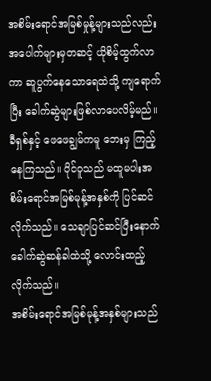အစိမ်းရောင်အမြစ်မှုန့်များသည်လည်း အပေါက်များမှတဆင့် ယိုစိမ့်ထွက်လာကာ ဆူပွက်နေသောရေထဲသို့ ကျရောက်ပြီး ခေါက်ဆွဲများဖြစ်လာပေလိမ့်မည်။
ခီရှစ်နှင့် ဖေဖေချွမ်ကမူ ဘေးမှ ကြည့်နေကြသည်။ ပိုင်ဝူသည် မထူမပါးအစိမ်းရောင်အမြစ်မုန့်အနှစ်ကို ပြင်ဆင်လိုက်သည်။ သေချာပြင်ဆင်ပြီးနောက် ခေါက်ဆွဲဆန်ခါထဲသို့ လောင်းထည့်လိုက်သည်။
အစိမ်းရောင်အမြစ်မုန့်အနှစ်များသည်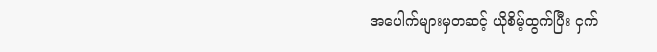အပေါက်များမှတဆင့် ယိုစိမ့်ထွက်ပြီး ငှက်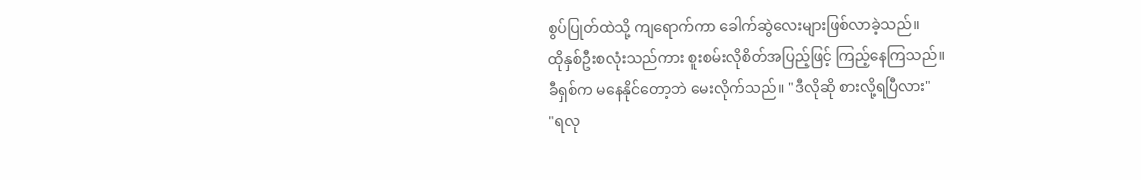စွပ်ပြုတ်ထဲသို့ ကျရောက်ကာ ခေါက်ဆွဲလေးများဖြစ်လာခဲ့သည်။
ထိုနှစ်ဦးစလုံးသည်ကား စူးစမ်းလိုစိတ်အပြည့်ဖြင့် ကြည့်နေကြသည်။
ခီရှစ်က မနေနိုင်တော့ဘဲ မေးလိုက်သည်။ "ဒီလိုဆို စားလို့ရပြီလား"
"ရလု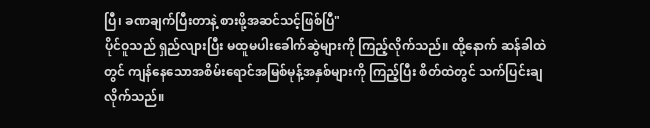ပြီ၊ ခဏချက်ပြီးတာနဲ့ စားဖို့အဆင်သင့်ဖြစ်ပြီ"
ပိုင်ဝူသည် ရှည်လျားပြီး မထူမပါးခေါက်ဆွဲများကို ကြည့်လိုက်သည်။ ထို့နောက် ဆန်ခါထဲတွင် ကျန်နေသောအစိမ်းရောင်အမြစ်မုန့်အနှစ်များကို ကြည့်ပြီး စိတ်ထဲတွင် သက်ပြင်းချလိုက်သည်။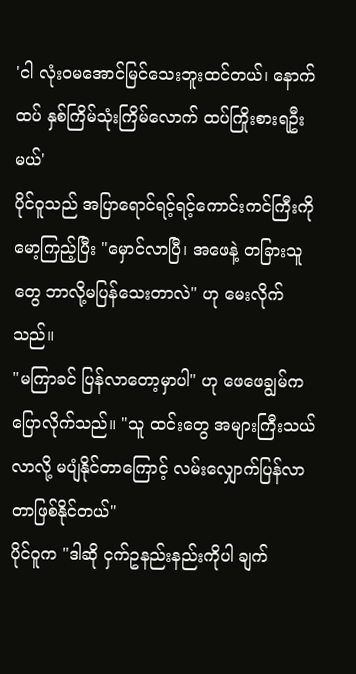'ငါ လုံးဝမအောင်မြင်သေးဘူးထင်တယ်၊ နောက်ထပ် နှစ်ကြိမ်သုံးကြိမ်လောက် ထပ်ကြိုးစားရဦးမယ်'
ပိုင်ဝူသည် အပြာရောင်ရင့်ရင့်ကောင်းကင်ကြီးကို မော့ကြည့်ပြီး "မှောင်လာပြီ၊ အဖေနဲ့ တခြားသူတွေ ဘာလို့မပြန်သေးတာလဲ" ဟု မေးလိုက်သည်။
"မကြာခင် ပြန်လာတော့မှာပါ" ဟု ဖေဖေချွမ်က ပြောလိုက်သည်။ "သူ ထင်းတွေ အများကြီးသယ်လာလို့ မပျံနိုင်တာကြောင့် လမ်းလျှောက်ပြန်လာတာဖြစ်နိုင်တယ်"
ပိုင်ဝူက "ဒါဆို ငှက်ဥနည်းနည်းကိုပါ ချက်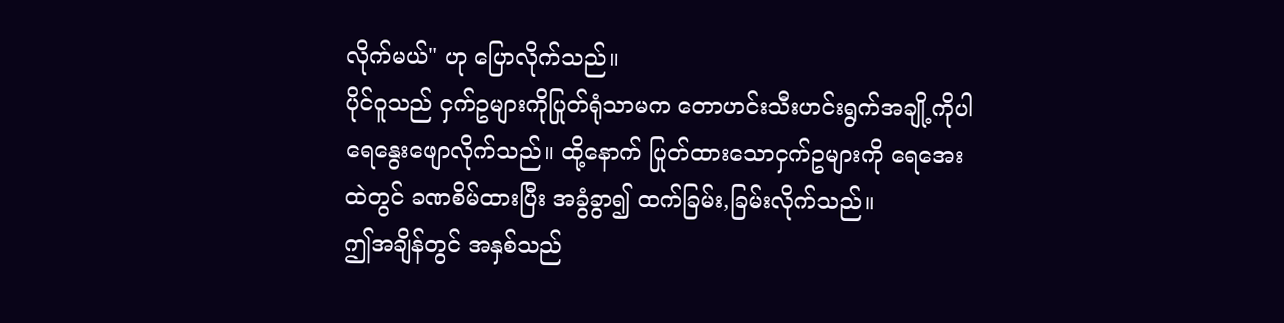လိုက်မယ်" ဟု ပြောလိုက်သည်။
ပိုင်ဝူသည် ငှက်ဥများကိုပြုတ်ရုံသာမက တောဟင်းသီးဟင်းရွက်အချို့ကိုပါ ရေနွေးဖျောလိုက်သည်။ ထို့နောက် ပြုတ်ထားသောငှက်ဥများကို ရေအေးထဲတွင် ခဏစိမ်ထားပြီး အခွံခွာ၍ ထက်ခြမ်း,ခြမ်းလိုက်သည်။
ဤအချိန်တွင် အနှစ်သည်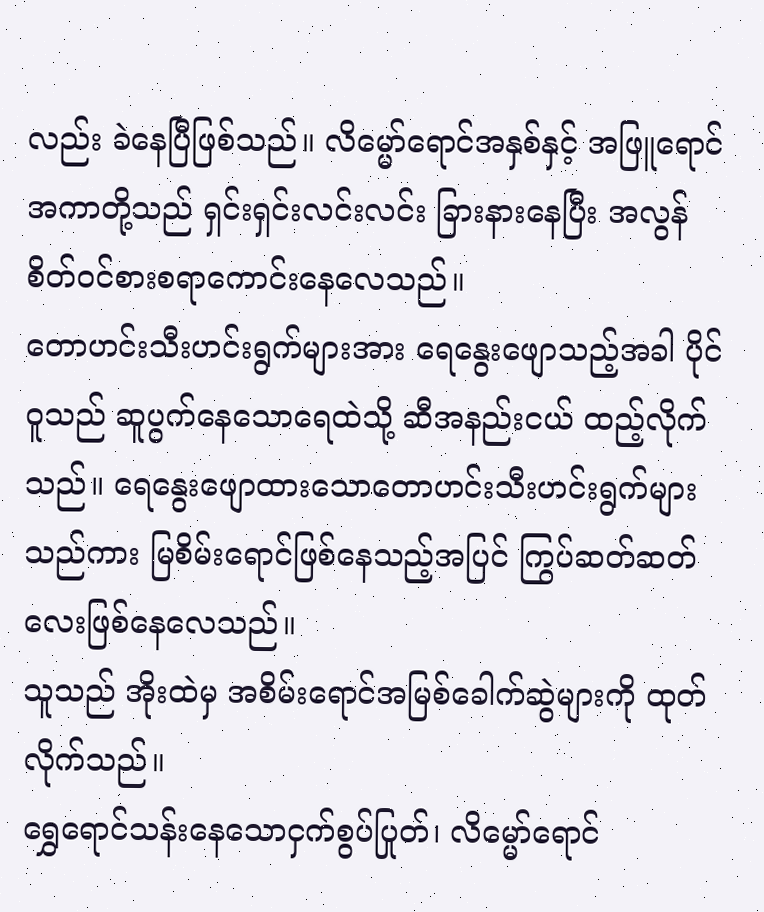လည်း ခဲနေပြီဖြစ်သည်။ လိမ္မော်ရောင်အနှစ်နှင့် အဖြူရောင်အကာတို့သည် ရှင်းရှင်းလင်းလင်း ခြားနားနေပြီး အလွန် စိတ်ဝင်စားစရာကောင်းနေလေသည်။
တောဟင်းသီးဟင်းရွက်များအား ရေနွေးဖျောသည့်အခါ ပိုင်ဝူသည် ဆူပွက်နေသောရေထဲသို့ ဆီအနည်းငယ် ထည့်လိုက်သည်။ ရေနွေးဖျောထားသောတောဟင်းသီးဟင်းရွက်များသည်ကား မြစိမ်းရောင်ဖြစ်နေသည့်အပြင် ကြွပ်ဆတ်ဆတ်လေးဖြစ်နေလေသည်။
သူသည် အိုးထဲမှ အစိမ်းရောင်အမြစ်ခေါက်ဆွဲများကို ထုတ်လိုက်သည်။
ရွှေရောင်သန်းနေသောငှက်စွပ်ပြုတ်၊ လိမ္မော်ရောင်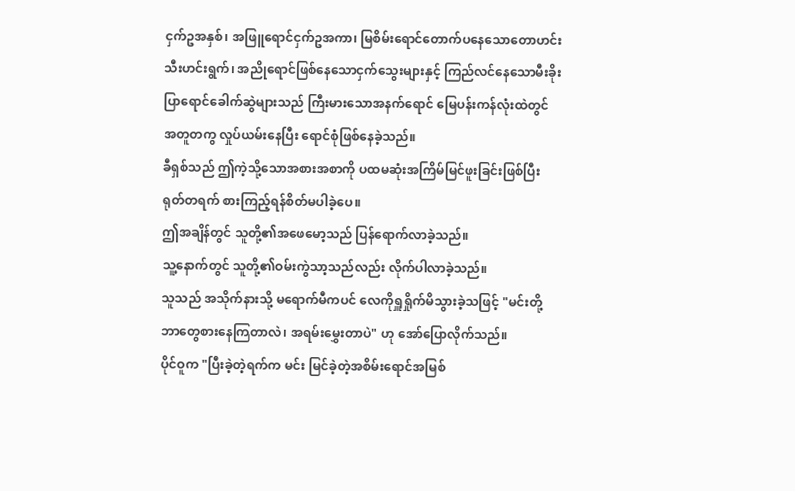ငှက်ဥအနှစ်၊ အဖြူရောင်ငှက်ဥအကာ၊ မြစိမ်းရောင်တောက်ပနေသောတောဟင်းသီးဟင်းရွက်၊ အညိုရောင်ဖြစ်နေသောငှက်သွေးများနှင့် ကြည်လင်နေသောမီးခိုးပြာရောင်ခေါက်ဆွဲများသည် ကြီးမားသောအနက်ရောင် မြေပန်းကန်လုံးထဲတွင် အတူတကွ လှုပ်ယမ်းနေပြီး ရောင်စုံဖြစ်နေခဲ့သည်။
ခီရှစ်သည် ဤကဲ့သို့သောအစားအစာကို ပထမဆုံးအကြိမ်မြင်ဖူးခြင်းဖြစ်ပြီး ရုတ်တရက် စားကြည့်ရန်စိတ်မပါခဲ့ပေ။
ဤအချိန်တွင် သူတို့၏အဖေမော့သည် ပြန်ရောက်လာခဲ့သည်။
သူ့နောက်တွင် သူတို့၏ဝမ်းကွဲသာ့သည်လည်း လိုက်ပါလာခဲ့သည်။
သူသည် အသိုက်နားသို့ မရောက်မီကပင် လေကိုရှူရှိုက်မိသွားခဲ့သဖြင့် "မင်းတို့ ဘာတွေစားနေကြတာလဲ၊ အရမ်းမွှေးတာပဲ" ဟု အော်ပြောလိုက်သည်။
ပိုင်ဝူက "ပြီးခဲ့တဲ့ရက်က မင်း မြင်ခဲ့တဲ့အစိမ်းရောင်အမြစ်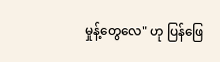မှုန့်တွေလေ" ဟု ပြန်ဖြေ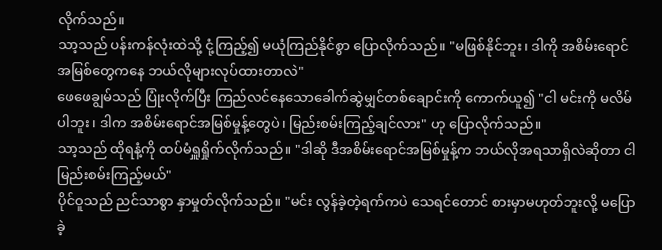လိုက်သည်။
သာ့သည် ပန်းကန်လုံးထဲသို့ ငုံ့ကြည့်၍ မယုံကြည်နိုင်စွာ ပြောလိုက်သည်။ "မဖြစ်နိုင်ဘူး၊ ဒါကို အစိမ်းရောင်အမြစ်တွေကနေ ဘယ်လိုများလုပ်ထားတာလဲ"
ဖေဖေချွမ်သည် ပြုံးလိုက်ပြီး ကြည်လင်နေသောခေါက်ဆွဲမျှင်တစ်ချောင်းကို ကောက်ယူ၍ "ငါ မင်းကို မလိမ်ပါဘူး၊ ဒါက အစိမ်းရောင်အမြစ်မှုန့်တွေပဲ၊ မြည်းစမ်းကြည့်ချင်လား" ဟု ပြောလိုက်သည်။
သာ့သည် ထိုရနံ့ကို ထပ်မံရှူရှိုက်လိုက်သည်။ "ဒါဆို ဒီအစိမ်းရောင်အမြစ်မှုန့်က ဘယ်လိုအရသာရှိလဲဆိုတာ ငါ မြည်းစမ်းကြည့်မယ်"
ပိုင်ဝူသည် ညင်သာစွာ နှာမှုတ်လိုက်သည်။ "မင်း လွန်ခဲ့တဲ့ရက်ကပဲ သေရင်တောင် စားမှာမဟုတ်ဘူးလို့ မပြောခဲ့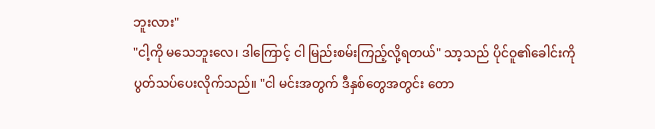ဘူးလား"
"ငါ့ကို မသေဘူးလေ၊ ဒါကြောင့် ငါ မြည်းစမ်းကြည့်လို့ရတယ်" သာ့သည် ပိုင်ဝူ၏ခေါင်းကို ပွတ်သပ်ပေးလိုက်သည်။ "ငါ မင်းအတွက် ဒီနှစ်တွေအတွင်း တော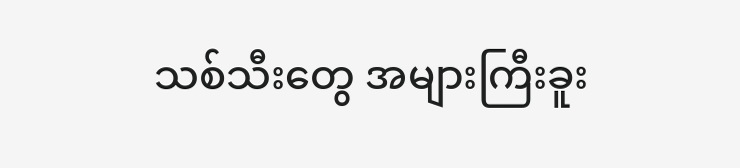သစ်သီးတွေ အများကြီးခူး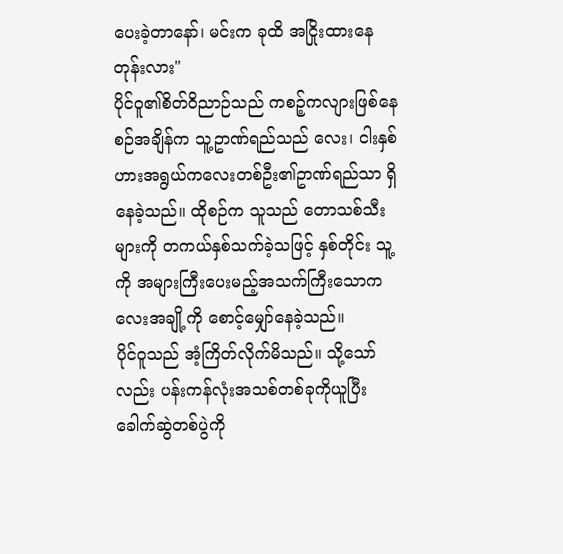ပေးခဲ့တာနော်၊ မင်းက ခုထိ အငြိုးထားနေတုန်းလား"
ပိုင်ဝူ၏စိတ်ဝိညာဉ်သည် ကစဉ့်ကလျားဖြစ်နေစဉ်အချိန်က သူ့ဥာဏ်ရည်သည် လေး၊ ငါးနှစ်ဟားအရွယ်ကလေးတစ်ဦး၏ဥာဏ်ရည်သာ ရှိနေခဲ့သည်။ ထိုစဉ်က သူသည် တောသစ်သီးများကို တကယ်နှစ်သက်ခဲ့သဖြင့် နှစ်တိုင်း သူ့ကို အများကြီးပေးမည့်အသက်ကြီးသောကလေးအချို့ကို စောင့်မျှော်နေခဲ့သည်။
ပိုင်ဝူသည် အံ့ကြိတ်လိုက်မိသည်။ သို့သော်လည်း ပန်းကန်လုံးအသစ်တစ်ခုကိုယူပြီး ခေါက်ဆွဲတစ်ပွဲကို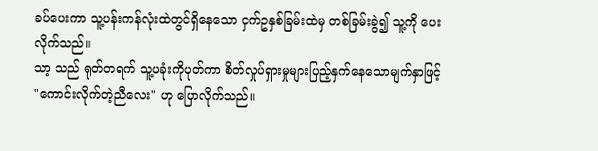ခပ်ပေးကာ သူ့ပန်းကန်လုံးထဲတွင်ရှိနေသော ငှက်ဥနှစ်ခြမ်းထဲမှ တစ်ခြမ်းခွဲ၍ သူ့ကို ပေးလိုက်သည်။
သာ့ သည် ရုတ်တရက် သူ့ပခုံးကိုပုတ်ကာ စိတ်လှုပ်ရှားမှုများပြည့်နှက်နေသောမျက်နှာဖြင့် "ကောင်းလိုက်တဲ့ညီလေး" ဟု ပြောလိုက်သည်။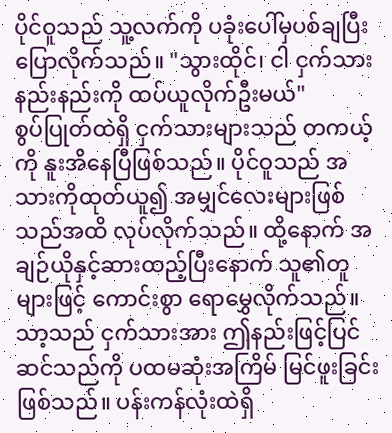ပိုင်ဝူသည် သူ့လက်ကို ပခုံးပေါ်မှပစ်ချပြီး ပြောလိုက်သည်။ "သွားထိုင်၊ ငါ ငှက်သားနည်းနည်းကို ထပ်ယူလိုက်ဦးမယ်"
စွပ်ပြုတ်ထဲရှိ ငှက်သားများသည် တကယ့်ကို နူးအိနေပြီဖြစ်သည်။ ပိုင်ဝူသည် အသားကိုထုတ်ယူ၍ အမျှင်လေးများဖြစ်သည်အထိ လုပ်လိုက်သည်။ ထို့နောက် အချဉ်ယိုနှင့်ဆားထည့်ပြီးနောက် သူ၏တူများဖြင့် ကောင်းစွာ ရောမွှေလိုက်သည်။
သာ့သည် ငှက်သားအား ဤနည်းဖြင့်ပြင်ဆင်သည်ကို ပထမဆုံးအကြိမ် မြင်ဖူးခြင်းဖြစ်သည်။ ပန်းကန်လုံးထဲရှိ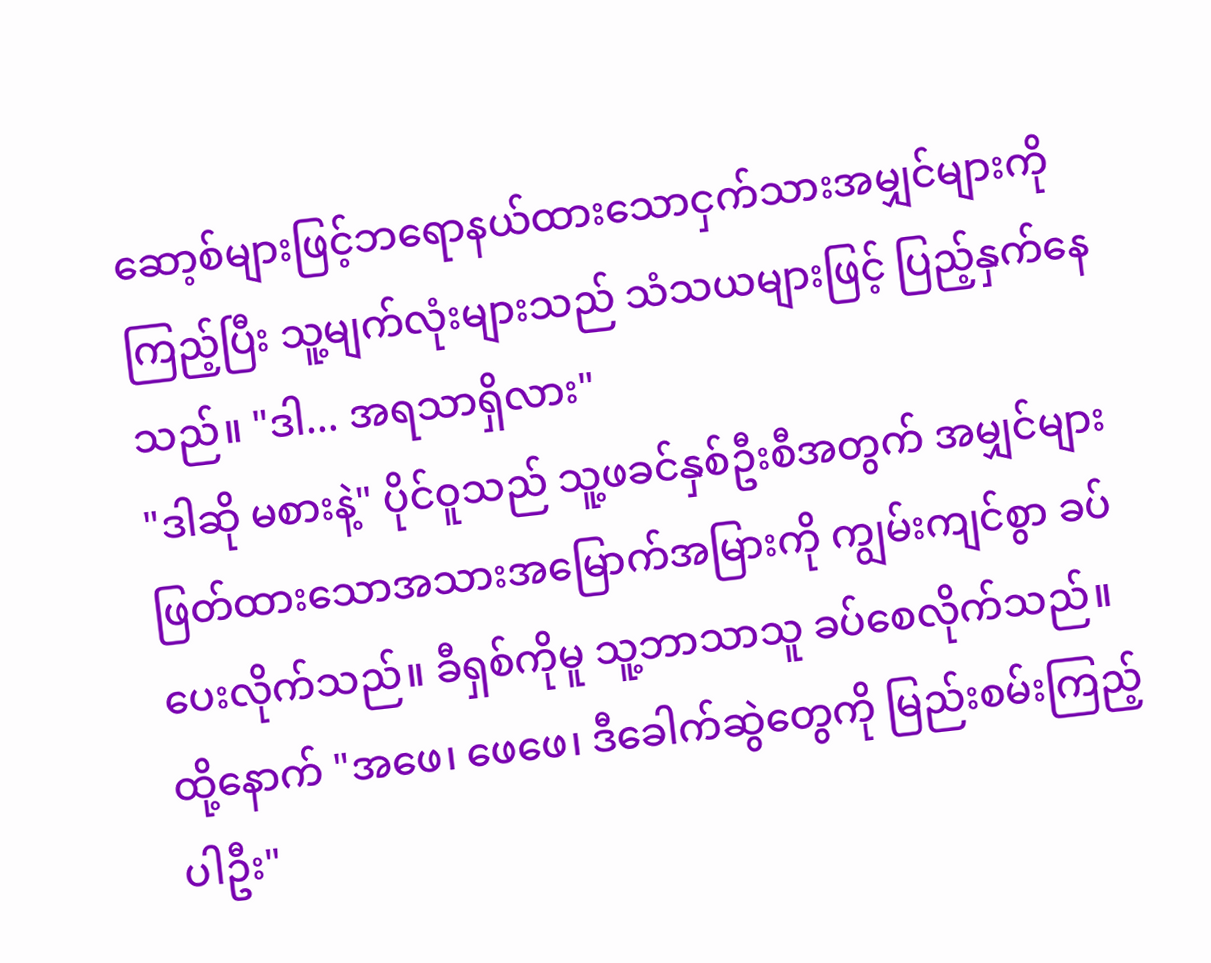ဆော့စ်များဖြင့်ဘရောနယ်ထားသောငှက်သားအမျှင်များကိုကြည့်ပြီး သူ့မျက်လုံးများသည် သံသယများဖြင့် ပြည့်နှက်နေသည်။ "ဒါ... အရသာရှိလား"
"ဒါဆို မစားနဲ့" ပိုင်ဝူသည် သူ့ဖခင်နှစ်ဦးစီအတွက် အမျှင်များဖြတ်ထားသောအသားအမြောက်အမြားကို ကျွမ်းကျင်စွာ ခပ်ပေးလိုက်သည်။ ခီရှစ်ကိုမူ သူ့ဘာသာသူ ခပ်စေလိုက်သည်။ ထို့နောက် "အဖေ၊ ဖေဖေ၊ ဒီခေါက်ဆွဲတွေကို မြည်းစမ်းကြည့်ပါဦး"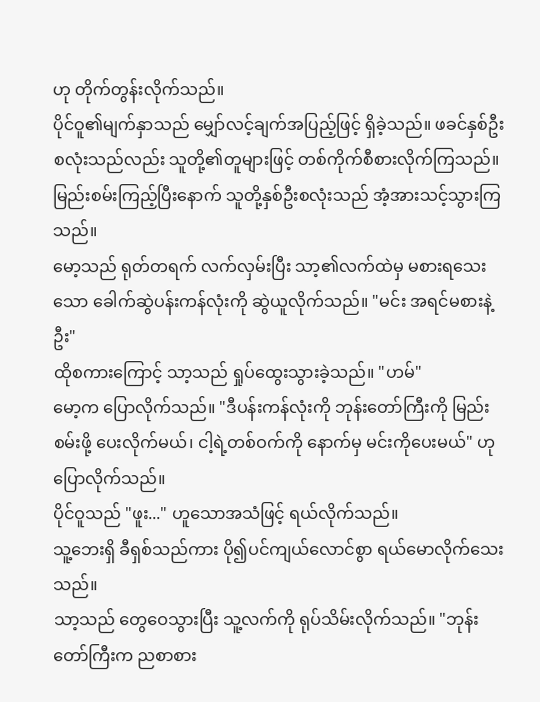ဟု တိုက်တွန်းလိုက်သည်။
ပိုင်ဝူ၏မျက်နှာသည် မျှော်လင့်ချက်အပြည့်ဖြင့် ရှိခဲ့သည်။ ဖခင်နှစ်ဦးစလုံးသည်လည်း သူတို့၏တူများဖြင့် တစ်ကိုက်စီစားလိုက်ကြသည်။
မြည်းစမ်းကြည့်ပြီးနောက် သူတို့နှစ်ဦးစလုံးသည် အံ့အားသင့်သွားကြသည်။
မော့သည် ရုတ်တရက် လက်လှမ်းပြီး သာ့၏လက်ထဲမှ မစားရသေးသော ခေါက်ဆွဲပန်းကန်လုံးကို ဆွဲယူလိုက်သည်။ "မင်း အရင်မစားနဲ့ဦး"
ထိုစကားကြောင့် သာ့သည် ရှုပ်ထွေးသွားခဲ့သည်။ "ဟမ်"
မော့က ပြောလိုက်သည်။ "ဒီပန်းကန်လုံးကို ဘုန်းတော်ကြီးကို မြည်းစမ်းဖို့ ပေးလိုက်မယ်၊ ငါ့ရဲ့တစ်ဝက်ကို နောက်မှ မင်းကိုပေးမယ်" ဟု ပြောလိုက်သည်။
ပိုင်ဝူသည် "ဖူး..." ဟူသောအသံဖြင့် ရယ်လိုက်သည်။
သူ့ဘေးရှိ ခီရှစ်သည်ကား ပို၍ပင်ကျယ်လောင်စွာ ရယ်မောလိုက်သေးသည်။
သာ့သည် တွေဝေသွားပြီး သူ့လက်ကို ရုပ်သိမ်းလိုက်သည်။ "ဘုန်းတော်ကြီးက ညစာစား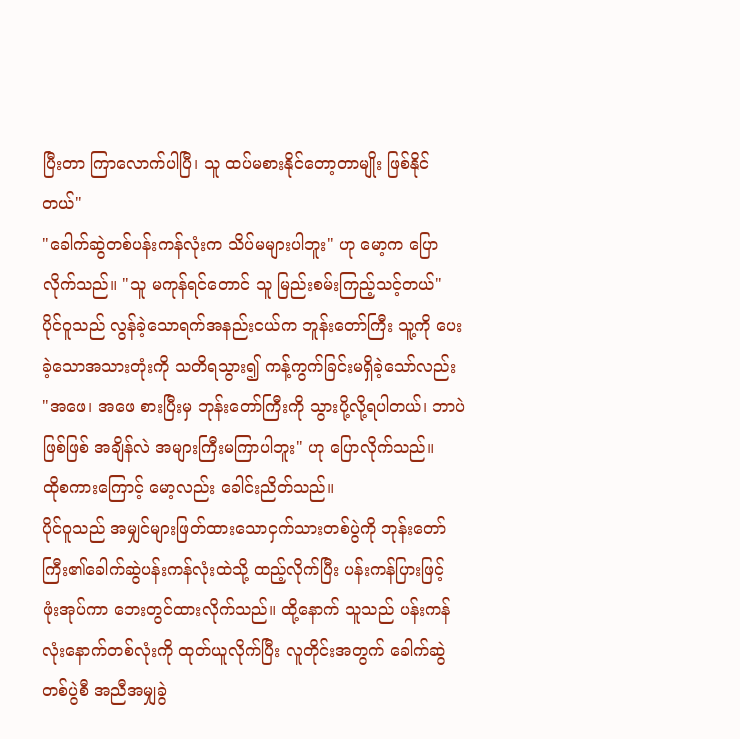ပြီးတာ ကြာလောက်ပါပြီ၊ သူ ထပ်မစားနိုင်တော့တာမျိုး ဖြစ်နိုင်တယ်"
"ခေါက်ဆွဲတစ်ပန်းကန်လုံးက သိပ်မများပါဘူး" ဟု မော့က ပြောလိုက်သည်။ "သူ မကုန်ရင်တောင် သူ မြည်းစမ်းကြည့်သင့်တယ်"
ပိုင်ဝူသည် လွန်ခဲ့သောရက်အနည်းငယ်က ဘူန်းတော်ကြီး သူ့ကို ပေးခဲ့သောအသားတုံးကို သတိရသွား၍ ကန့်ကွက်ခြင်းမရှိခဲ့သော်လည်း "အဖေ၊ အဖေ စားပြီးမှ ဘုန်းတော်ကြီးကို သွားပို့လို့ရပါတယ်၊ ဘာပဲဖြစ်ဖြစ် အချိန်လဲ အများကြီးမကြာပါဘူး" ဟု ပြောလိုက်သည်။
ထိုစကားကြောင့် မော့လည်း ခေါင်းညိတ်သည်။
ပိုင်ဝူသည် အမျှင်များဖြတ်ထားသောငှက်သားတစ်ပွဲကို ဘုန်းတော်ကြီး၏ခေါက်ဆွဲပန်းကန်လုံးထဲသို့ ထည့်လိုက်ပြီး ပန်းကန်ပြားဖြင့် ဖုံးအုပ်ကာ ဘေးတွင်ထားလိုက်သည်။ ထို့နောက် သူသည် ပန်းကန်လုံးနောက်တစ်လုံးကို ထုတ်ယူလိုက်ပြီး လူတိုင်းအတွက် ခေါက်ဆွဲတစ်ပွဲစီ အညီအမျှခွဲ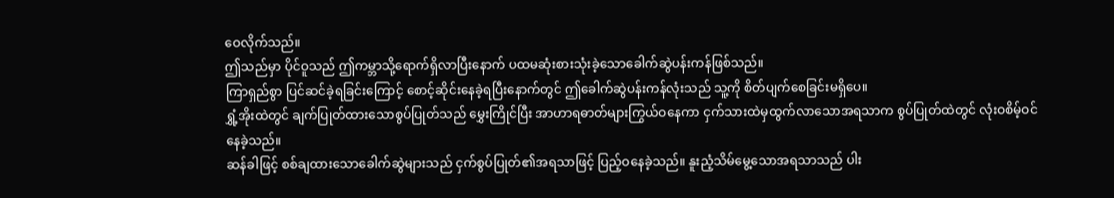ဝေလိုက်သည်။
ဤသည်မှာ ပိုင်ဝူသည် ဤကမ္ဘာသို့ရောက်ရှိလာပြီးနောက် ပထမဆုံးစားသုံးခဲ့သောခေါက်ဆွဲပန်းကန်ဖြစ်သည်။
ကြာရှည်စွာ ပြင်ဆင်ခဲ့ရခြင်းကြောင့် စောင့်ဆိုင်းနေခဲ့ရပြီးနောက်တွင် ဤခေါက်ဆွဲပန်းကန်လုံးသည် သူ့ကို စိတ်ပျက်စေခြင်းမရှိပေ။
ရွှံ့အိုးထဲတွင် ချက်ပြုတ်ထားသောစွပ်ပြုတ်သည် မွှေးကြိုင်ပြီး အာဟာရဓာတ်များကြွယ်ဝနေကာ ငှက်သားထဲမှထွက်လာသောအရသာက စွပ်ပြုတ်ထဲတွင် လုံးဝစိမ့်ဝင်နေခဲ့သည်။
ဆန်ခါဖြင့် စစ်ချထားသောခေါက်ဆွဲများသည် ငှက်စွပ်ပြုတ်၏အရသာဖြင့် ပြည့်ဝနေခဲ့သည်။ နူးညံ့သိမ်မွေ့သောအရသာသည် ပါး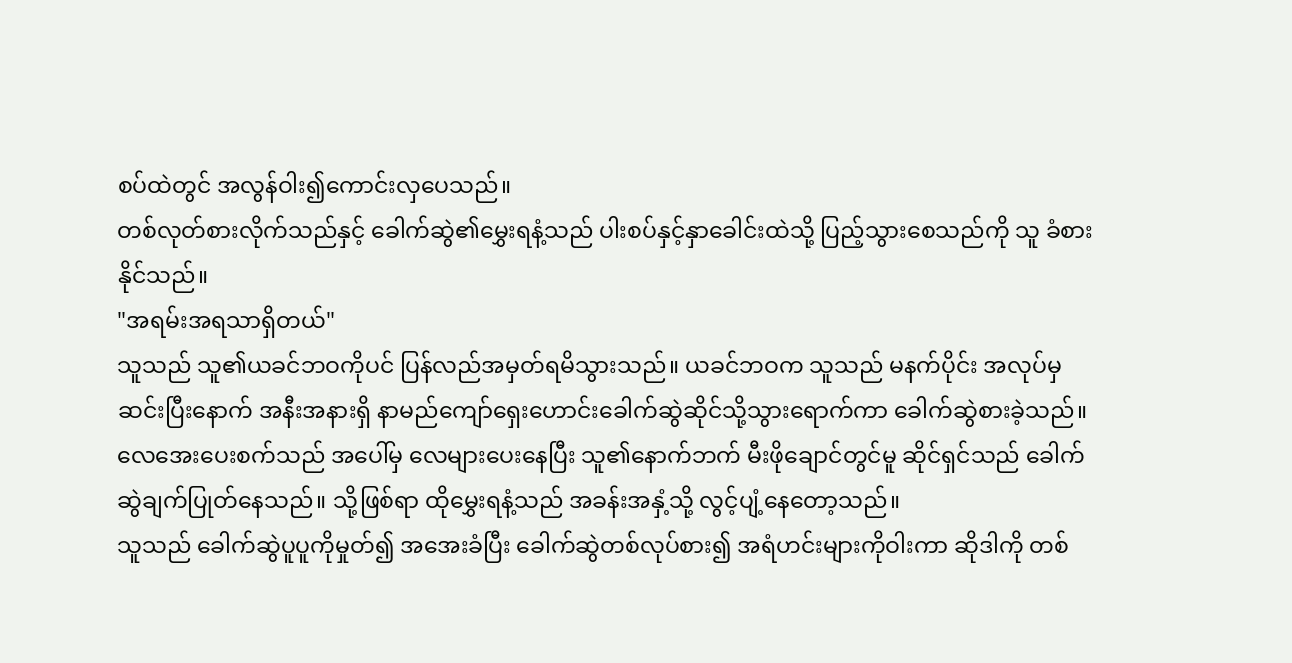စပ်ထဲတွင် အလွန်ဝါး၍ကောင်းလှပေသည်။
တစ်လုတ်စားလိုက်သည်နှင့် ခေါက်ဆွဲ၏မွှေးရနံ့သည် ပါးစပ်နှင့်နှာခေါင်းထဲသို့ ပြည့်သွားစေသည်ကို သူ ခံစားနိုင်သည်။
"အရမ်းအရသာရှိတယ်"
သူသည် သူ၏ယခင်ဘဝကိုပင် ပြန်လည်အမှတ်ရမိသွားသည်။ ယခင်ဘဝက သူသည် မနက်ပိုင်း အလုပ်မှဆင်းပြီးနောက် အနီးအနားရှိ နာမည်ကျော်ရှေးဟောင်းခေါက်ဆွဲဆိုင်သို့သွားရောက်ကာ ခေါက်ဆွဲစားခဲ့သည်။
လေအေးပေးစက်သည် အပေါ်မှ လေများပေးနေပြီး သူ၏နောက်ဘက် မီးဖိုချောင်တွင်မူ ဆိုင်ရှင်သည် ခေါက်ဆွဲချက်ပြုတ်နေသည်။ သို့ဖြစ်ရာ ထိုမွှေးရနံ့သည် အခန်းအနှံ့သို့ လွင့်ပျံ့နေတော့သည်။
သူသည် ခေါက်ဆွဲပူပူကိုမှုတ်၍ အအေးခံပြီး ခေါက်ဆွဲတစ်လုပ်စား၍ အရံဟင်းများကိုဝါးကာ ဆိုဒါကို တစ်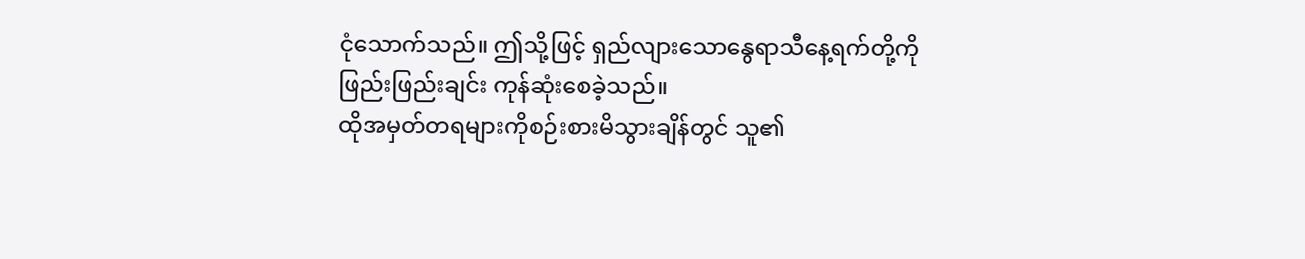ငုံသောက်သည်။ ဤသို့ဖြင့် ရှည်လျားသောနွေရာသီနေ့ရက်တို့ကို ဖြည်းဖြည်းချင်း ကုန်ဆုံးစေခဲ့သည်။
ထိုအမှတ်တရများကိုစဉ်းစားမိသွားချိန်တွင် သူ၏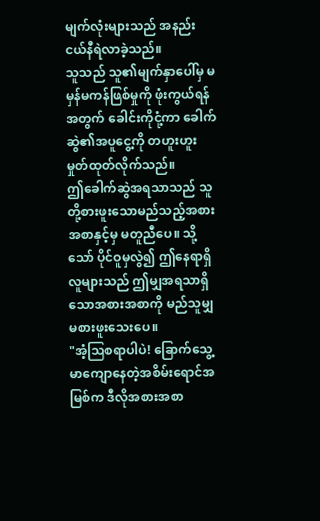မျက်လုံးများသည် အနည်းငယ်နီရဲလာခဲ့သည်။
သူသည် သူ၏မျက်နှာပေါ်မှ မမှန်မကန်ဖြစ်မှုကို ဖုံးကွယ်ရန်အတွက် ခေါင်းကိုငုံ့ကာ ခေါက်ဆွဲ၏အပူငွေ့ကို တဟူးဟူး မှုတ်ထုတ်လိုက်သည်။
ဤခေါက်ဆွဲအရသာသည် သူတို့စားဖူးသောမည်သည့်အစားအစာနှင့်မှ မတူညီပေ။ သို့သော် ပိုင်ဝူမှလွဲ၍ ဤနေရာရှိလူများသည် ဤမျှအရသာရှိသောအစားအစာကို မည်သူမျှမစားဖူးသေးပေ။
"အံ့ဩစရာပါပဲ! ခြောက်သွေ့မာကျောနေတဲ့အစိမ်းရောင်အမြစ်က ဒီလိုအစားအစာ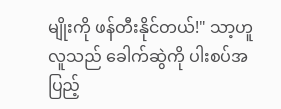မျိုးကို ဖန်တီးနိုင်တယ်!" သာ့ဟူလူသည် ခေါက်ဆွဲကို ပါးစပ်အပြည့်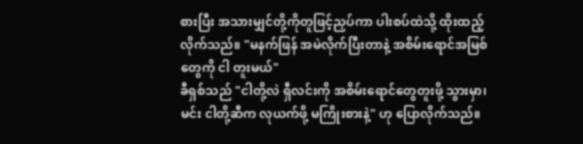စားပြီး အသားမျှင်တို့ကိုတူဖြင့်ညှပ်ကာ ပါးစပ်ထဲသို့ ထိုးထည့်လိုက်သည်။ "မနက်ဖြန် အမဲလိုက်ပြီးတာနဲ့ အစိမ်းရောင်အမြစ်တွေကို ငါ တူးမယ်"
ခီရှစ်သည် "ငါတို့လဲ ရှီလင်းကို အစိမ်းရောင်တွေတူးဖို့ သွားမှာ၊ မင်း ငါတို့ဆီက လုယက်ဖို့ မကြိုးစားနဲ့" ဟု ပြောလိုက်သည်။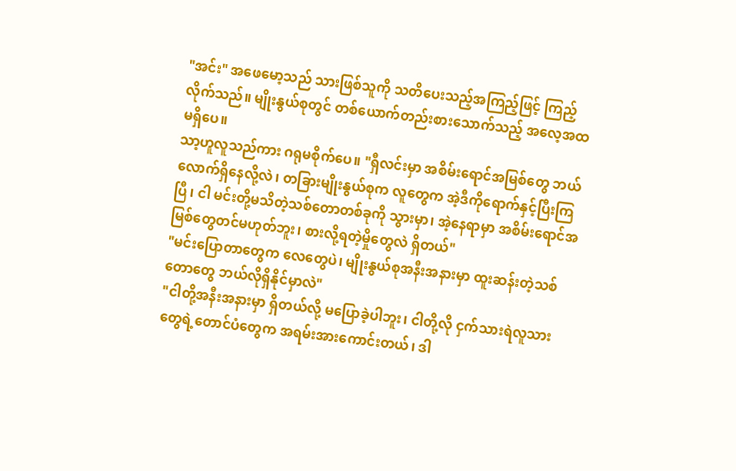"အင်း" အဖေမော့သည် သားဖြစ်သူကို သတိပေးသည့်အကြည့်ဖြင့် ကြည့်လိုက်သည်။ မျိုးနွယ်စုတွင် တစ်ယောက်တည်းစားသောက်သည့် အလေ့အထမရှိပေ။
သာ့ဟူလူသည်ကား ဂရုမစိုက်ပေ။ "ရှီလင်းမှာ အစိမ်းရောင်အမြစ်တွေ ဘယ်လောက်ရှိနေလို့လဲ၊ တခြားမျိုးနွယ်စုက လူတွေက အဲ့ဒီကိုရောက်နှင့်ပြီးကြပြီ၊ ငါ မင်းတို့မသိတဲ့သစ်တောတစ်ခုကို သွားမှာ၊ အဲ့နေရာမှာ အစိမ်းရောင်အမြစ်တွေတင်မဟုတ်ဘူး၊ စားလို့ရတဲ့မှိုတွေလဲ ရှိတယ်"
"မင်းပြောတာတွေက လေတွေပဲ၊ မျိုးနွယ်စုအနီးအနားမှာ ထူးဆန်းတဲ့သစ်တောတွေ ဘယ်လိုရှိနိုင်မှာလဲ"
"ငါတို့အနီးအနားမှာ ရှိတယ်လို့ မပြောခဲ့ပါဘူး၊ ငါတို့လို ငှက်သားရဲလူသားတွေရဲ့တောင်ပံတွေက အရမ်းအားကောင်းတယ်၊ ဒါ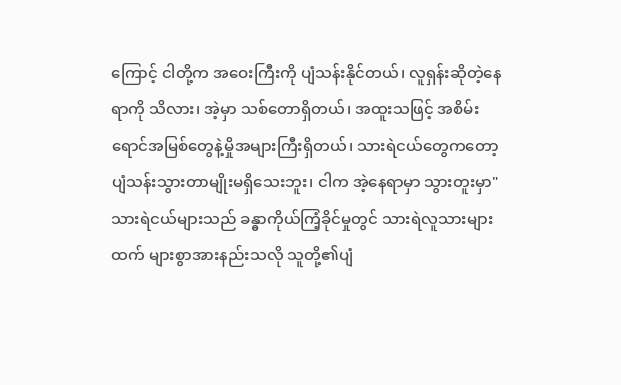ကြောင့် ငါတို့က အဝေးကြီးကို ပျံသန်းနိုင်တယ်၊ လူရှန်းဆိုတဲ့နေရာကို သိလား၊ အဲ့မှာ သစ်တောရှိတယ်၊ အထူးသဖြင့် အစိမ်းရောင်အမြစ်တွေနဲ့မှိုအများကြီးရှိတယ်၊ သားရဲငယ်တွေကတော့ ပျံသန်းသွားတာမျိုးမရှိသေးဘူး၊ ငါက အဲ့နေရာမှာ သွားတူးမှာ"
သားရဲငယ်များသည် ခန္ဓာကိုယ်ကြံ့ခိုင်မှုတွင် သားရဲလူသားများထက် များစွာအားနည်းသလို သူတို့၏ပျံ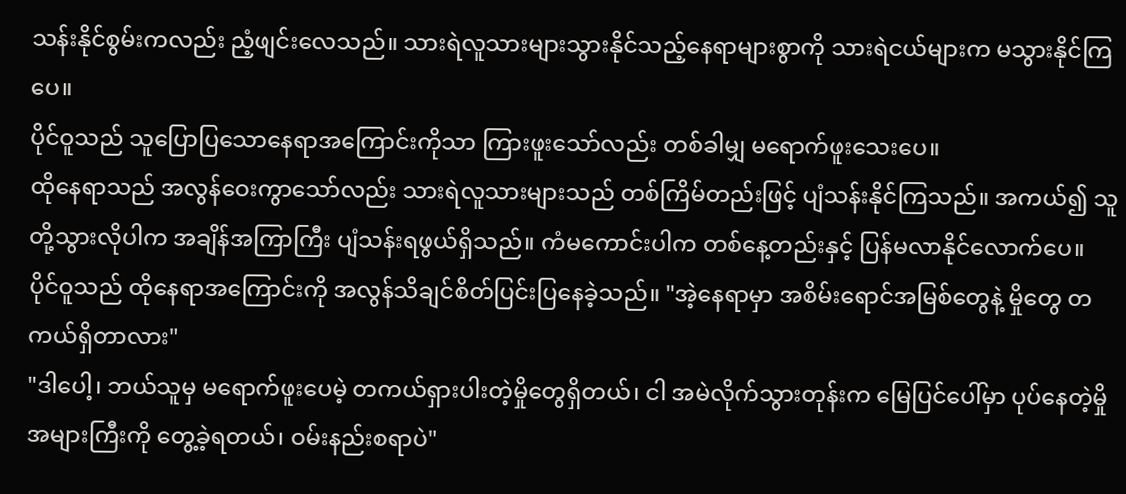သန်းနိုင်စွမ်းကလည်း ညံ့ဖျင်းလေသည်။ သားရဲလူသားများသွားနိုင်သည့်နေရာများစွာကို သားရဲငယ်များက မသွားနိုင်ကြပေ။
ပိုင်ဝူသည် သူပြောပြသောနေရာအကြောင်းကိုသာ ကြားဖူးသော်လည်း တစ်ခါမျှ မရောက်ဖူးသေးပေ။
ထိုနေရာသည် အလွန်ဝေးကွာသော်လည်း သားရဲလူသားများသည် တစ်ကြိမ်တည်းဖြင့် ပျံသန်းနိုင်ကြသည်။ အကယ်၍ သူတို့သွားလိုပါက အချိန်အကြာကြီး ပျံသန်းရဖွယ်ရှိသည်။ ကံမကောင်းပါက တစ်နေ့တည်းနှင့် ပြန်မလာနိုင်လောက်ပေ။
ပိုင်ဝူသည် ထိုနေရာအကြောင်းကို အလွန်သိချင်စိတ်ပြင်းပြနေခဲ့သည်။ "အဲ့နေရာမှာ အစိမ်းရောင်အမြစ်တွေနဲ့ မှိုတွေ တကယ်ရှိတာလား"
"ဒါပေါ့၊ ဘယ်သူမှ မရောက်ဖူးပေမဲ့ တကယ်ရှားပါးတဲ့မှိုတွေရှိတယ်၊ ငါ အမဲလိုက်သွားတုန်းက မြေပြင်ပေါ်မှာ ပုပ်နေတဲ့မှိုအများကြီးကို တွေ့ခဲ့ရတယ်၊ ဝမ်းနည်းစရာပဲ"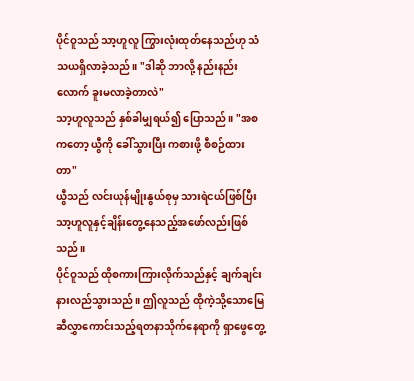ပိုင်ဝူသည် သာ့ဟူလူ ကြွားလုံးထုတ်နေသည်ဟု သံသယရှိလာခဲ့သည်။ "ဒါဆို ဘာလို့ နည်းနည်းလောက် ခူးမလာခဲ့တာလဲ"
သာ့ဟူလူသည် နှစ်ခါမျှရယ်၍ ပြောသည်။ "အစကတော့ ယွီကို ခေါ်သွားပြီး ကစားဖို့ စီစဉ်ထားတာ"
ယွီသည် လင်းယုန်မျိုးနွယ်စုမှ သားရဲငယ်ဖြစ်ပြီး သာ့ဟူလူနှင့်ချိန်းတွေ့နေသည့်အဖော်လည်းဖြစ်သည်။
ပိုင်ဝူသည် ထိုစကားကြားလိုက်သည်နှင့် ချက်ချင်းနားလည်သွားသည်။ ဤလူသည် ထိုကဲ့သို့သောမြေဆီလွှာကောင်းသည့်ရတနာသိုက်နေရာကို ရှာဖွေတွေ့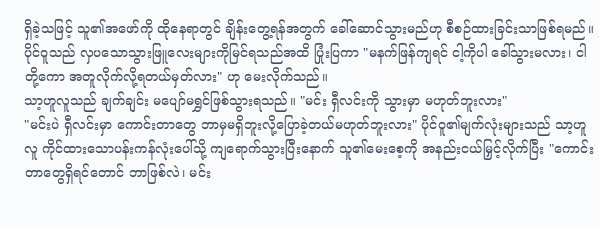ရှိခဲ့သဖြင့် သူ၏အဖော်ကို ထိုနေရာတွင် ချိန်းတွေ့ရန်အတွက် ခေါ်ဆောင်သွားမည်ဟု စီစဉ်ထားခြင်းသာဖြစ်ရမည်။
ပိုင်ဝူသည် လှပသောသွားဖြူလေးများကိုမြင်ရသည်အထိ ပြုံးပြကာ "မနက်ဖြန်ကျရင် ငါ့ကိုပါ ခေါ်သွားမလား၊ ငါတို့ကော အတူလိုက်လို့ရတယ်မှတ်လား" ဟု မေးလိုက်သည်။
သာ့ဟူလူသည် ချက်ချင်း မပျော်မရွှင်ဖြစ်သွားရသည်။ "မင်း ရှီလင်းကို သွားမှာ မဟုတ်ဘူးလား"
"မင်းပဲ ရှီလင်းမှာ ကောင်းတာတွေ ဘာမှမရှိဘူးလို့ပြောခဲ့တယ်မဟုတ်ဘူးလား" ပိုင်ဝူ၏မျက်လုံးများသည် သာ့ဟူလူ ကိုင်ထားသောပန်းကန်လုံးပေါ်သို့ ကျရောက်သွားပြီးနောက် သူ၏မေးစေ့ကို အနည်းငယ်မြှင့်လိုက်ပြီး "ကောင်းတာတွေရှိရင်တောင် ဘာဖြစ်လဲ၊ မင်း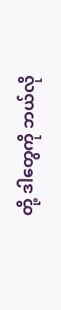တို့ ဒါတွေကို ဘယ်လို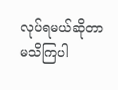လုပ်ရမယ်ဆိုတာ မသိကြပါ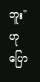ဘူး" ဟု ပြော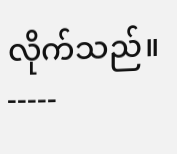လိုက်သည်။
-----